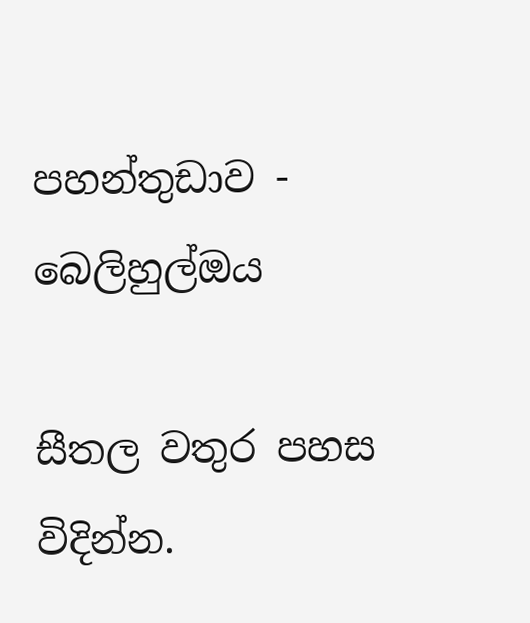පහන්තුඩාව - බෙලිහුල්ඔය

සීතල වතුර පහස විදින්න.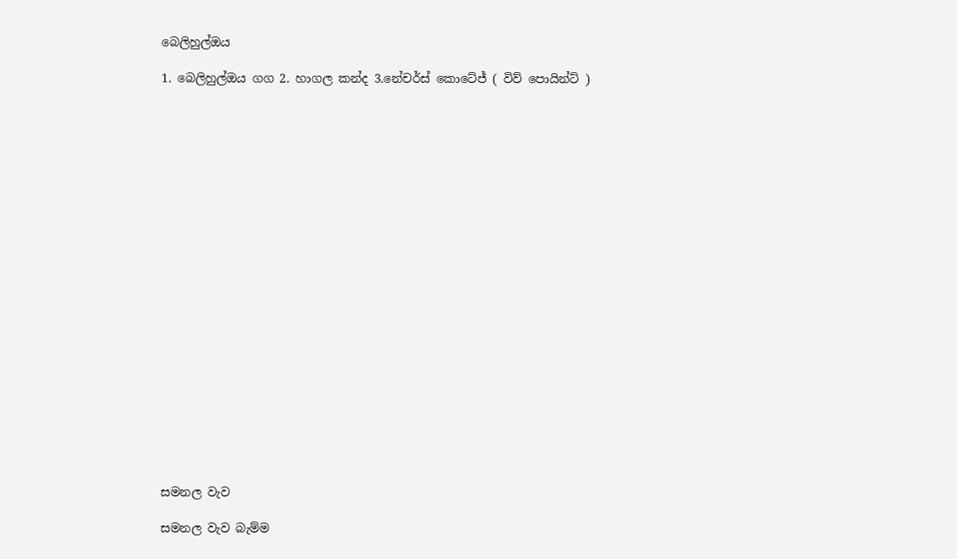බෙලිහුල්ඔය

1. බෙලිහුල්ඔය ගග 2. හාගල කන්ද 3.නේචර්ස් කොටේජ් ( විව් පොයින්ට් )






















සමනල වැව

සමනල වැව බැම්ම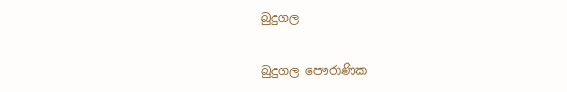බුදුගල

බුදුගල පෞරාණික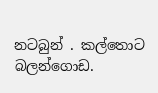නටබුන් . කල්තොට බලන්ගොඩ.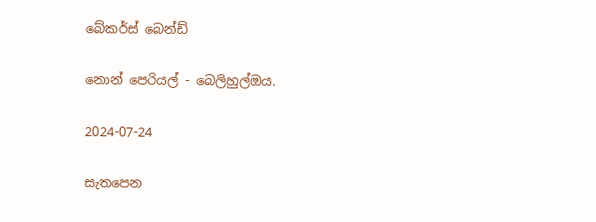බේකර්ස් බෙන්ඩ්

නොන් පෙරියල් - බෙලිහුල්ඔය.

2024-07-24

සැතපෙන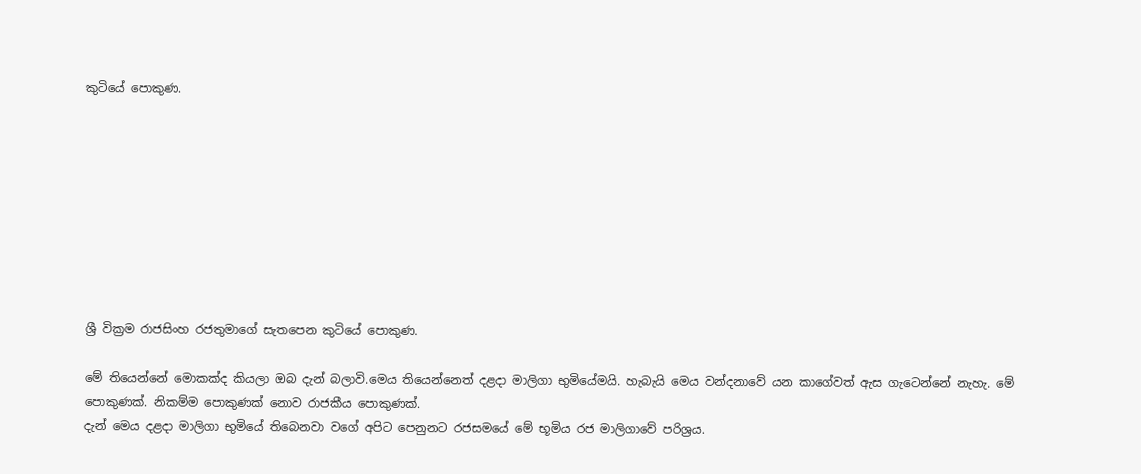කුටියේ පොකුණ.









ශ්‍රී වික්‍රම රාජසිංහ රජතුමාගේ සැතපෙන කුටියේ පොකුණ.

මේ තියෙන්නේ මොකක්ද කියලා ඔබ දැන් බලාවි.මෙය තියෙන්නෙත් දළදා මාලිගා භුමියේමයි. හැබැයි මෙය වන්දනාවේ යන කාගේවත් ඇස ගැටෙන්නේ නැහැ. මේ පොකුණක්. නිකම්ම පොකුණක් නොව රාජකීය පොකුණක්.
දැන් මෙය දළදා මාලිගා භුමියේ තිබෙනවා වගේ අපිට පෙනුනට රජසමයේ මේ භූමිය රජ මාලිගාවේ පරිශ්‍රය.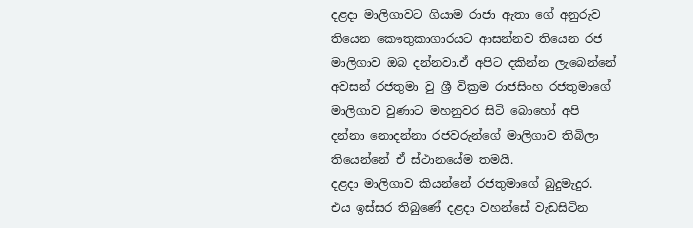දළදා මාලිගාවට ගියාම රාජා ඇතා ගේ අනුරුව තියෙන කෞතුකාගාරයට ආසන්නව තියෙන රජ මාලිගාව ඔබ දන්නවා.ඒ අපිට දකින්න ලැබෙන්නේ අවසන් රජතුමා වු ශ්‍රී වික්‍රම රාජසිංහ රජතුමාගේ මාලිගාව වුණාට මහනුවර සිටි බොහෝ අපි දන්නා නොදන්නා රජවරුන්ගේ මාලිගාව තිබිලා තියෙන්නේ ඒ ස්ථානයේම තමයි.
දළදා මාලිගාව කියන්නේ රජතුමාගේ බුදුමැදුර. එය ඉස්සර තිබුණේ දළදා වහන්සේ වැඩසිටින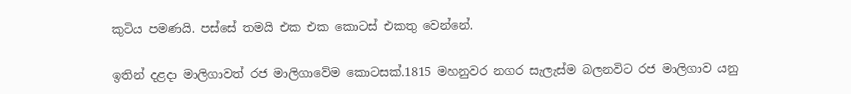කුටිය පමණයි. පස්සේ තමයි එක එක කොටස් එකතු වෙන්නේ.

ඉතින් දළදා මාලිගාවත් රජ මාලිගාවේම කොටසක්.1815 මහනුවර නගර සැලැස්ම බලනවිට රජ මාලිගාව යනු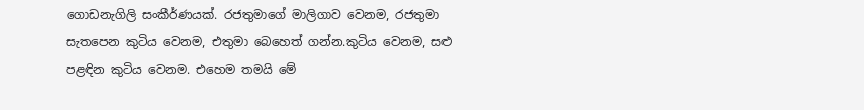ගොඩනැගිලි සංකීර්ණයක්. රජතුමාගේ මාලිගාව වෙනම, රජතුමා සැතපෙන කුටිය වෙනම, එතුමා බෙහෙත් ගන්න.කුටිය වෙනම, සළු පළඳින කුටිය වෙනම. එහෙම තමයි මේ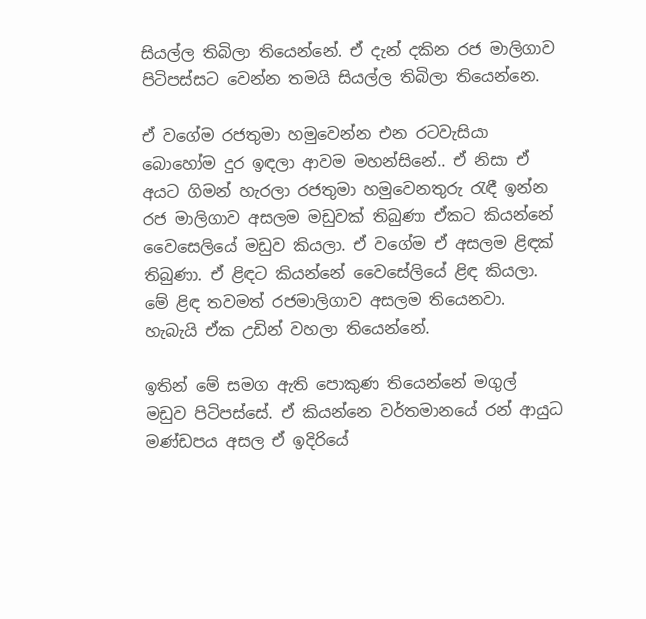සියල්ල තිබිලා තියෙන්නේ. ඒ දැන් දකින රජ මාලිගාව පිටිපස්සට වෙන්න තමයි සියල්ල තිබිලා තියෙන්නෙ.

ඒ වගේම රජතුමා හමුවෙන්න එන රටවැසියා බොහෝම දුර ඉඳලා ආවම මහන්සිනේ.. ඒ නිසා ඒ අයට ගිමන් හැරලා රජතුමා හමුවෙනතුරු රැඳී ඉන්න රජ මාලිගාව අසලම මඩුවක් තිබුණා ඒකට කියන්නේ වෛසෙලියේ මඩුව කියලා. ඒ වගේම ඒ අසලම ළිඳක් තිබුණා. ඒ ළිඳට කියන්නේ වෛසේලියේ ළිඳ කියලා. මේ ළිඳ තවමත් රජමාලිගාව අසලම තියෙනවා. හැබැයි ඒක උඩින් වහලා තියෙන්නේ.

ඉතින් මේ සමග ඇති පොකුණ තියෙන්නේ මගුල් මඩුව පිටිපස්සේ. ඒ කියන්නෙ වර්තමානයේ රන් ආයුධ මණ්ඩපය අසල ඒ ඉදිරියේ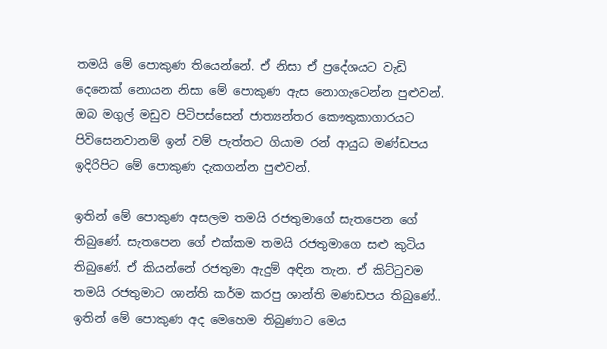තමයි මේ පොකුණ තියෙන්නේ. ඒ නිසා ඒ ප්‍රදේශයට වැඩි දෙනෙක් නොයන නිසා මේ පොකුණ ඇස නොගැටෙන්න පුළුවන්. ඔබ මගුල් මඩුව පිටිපස්සෙන් ජාත්‍යන්තර කෞතුකාගාරයට පිවිසෙනවානම් ඉන් වම් පැත්තට ගියාම රන් ආයුධ මණ්ඩපය ඉදිරිපිට මේ පොකුණ දැකගන්න පුළුවන්.

ඉතින් මේ පොකුණ අසලම තමයි රජතුමාගේ සැතපෙන ගේ තිබුණේ. සැතපෙන ගේ එක්කම තමයි රජතුමාගෙ සළු කුටිය තිබුණේ. ඒ කියන්නේ රජතුමා ඇදුම් අඳින තැන. ඒ කිට්ටුවම තමයි රජතුමාට ශාන්ති කර්ම කරපු ශාන්ති මණඩපය තිබුණේ..
ඉතින් මේ පොකුණ අද මෙහෙම තිබුණාට මෙය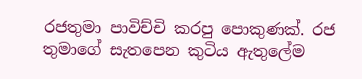රජතුමා පාවිච්චි කරපු පොකුණක්. රජ තුමාගේ සැතපෙන කුටිය ඇතුලේම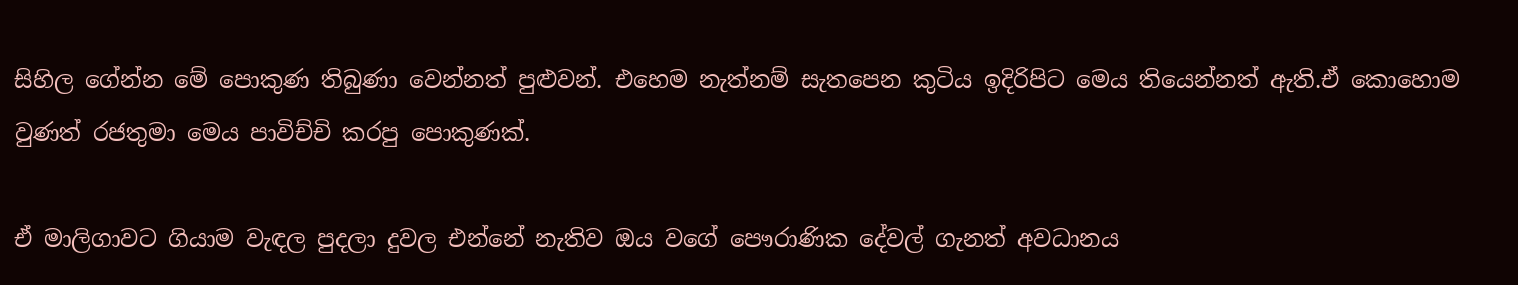සිහිල ගේන්න මේ පොකුණ තිබුණා වෙන්නත් පුළුවන්. එහෙම නැත්නම් සැතපෙන කුටිය ඉදිරිපිට මෙය තියෙන්නත් ඇති.ඒ කොහොම වුණත් රජතුමා මෙය පාවිච්චි කරපු පොකුණක්.

ඒ මාලිගාවට ගියාම වැඳල පුදලා දුවල එන්නේ නැතිව ඔය වගේ පෞරාණික දේවල් ගැනත් අවධානය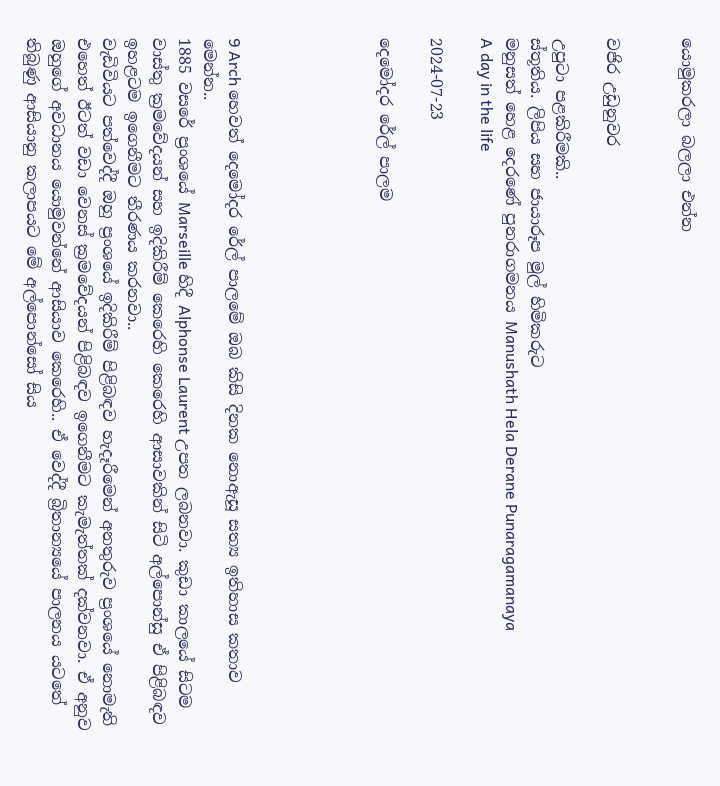යොමුකරලා බලලා එන්න


වජිර උඩුනුවර

උපුටා පළකිරීමකි..
ස්තූතිය. ලිපිය සහ ජායාරූප මුල් හිමිකරුට
මනුසත් හෙළ දෙරණේ පුනරාගමනය Manushath Hela Derane Punaragamanaya
A day in the life

2024-07-23

දෙමෝදර රේල් පාලම





9 Arch හෙවත් දෙමෝදර රේල් පාලමේ ඔබ කිසි දිනක නොඇසූ සත්‍ය ඉතිහාස කතාව මෙන්න..
1885 වසරේ ප්‍රංශයේ Marseille හිදී Alphonse Laurent උපත ලබනවා. කුඩා කාලයේ සිටම වාස්තු ක්‍රමවේදයන් සහ ඉදිකිරීම් කෙරෙහි කෙරෙහි ආසාවකින් සිටි අල්පොන්සු ඒ පිළිබඳව ඉහළටම ඉගෙනීමට තීරණය කරනවා..
වැඩිවියට පත්වෙද්දී ඔහු ප්‍රංශයේ ඉදිකිරීම් පිළිබඳව හැදෑරීමෙන් අනතුරුව ප්‍රංශයේ නොමැති එහෙත් ඊටත් වඩා වෙනස් ක්‍රමවේදයන් පිළිබඳව ඉගෙනීමට කැමැත්තක් දක්වනවා. ඒ අනුව ඔහුගේ අවධානය යොමුවන්නේ ආසියාව කෙරෙහි.. ඒ වෙද්දී බ්‍රිතාන්‍යයේ පාලනය යටතේ තිබුණු ආසියානු කලාපයට මේ අල්පොන්සෝ සිය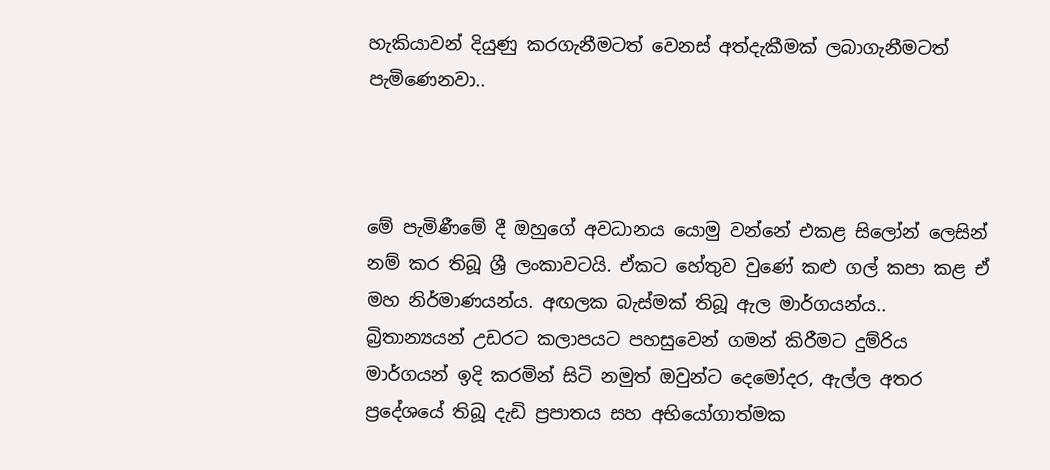හැකියාවන් දියුණු කරගැනීමටත් වෙනස් අත්දැකීමක් ලබාගැනීමටත් පැමිණෙනවා..



මේ පැමිණීමේ දී ඔහුගේ අවධානය යොමු වන්නේ එකළ සිලෝන් ලෙසින් නම් කර තිබූ ශ්‍රී ලංකාවටයි. ඒකට හේතුව වුණේ කළු ගල් කපා කළ ඒ මහ නිර්මාණයන්ය. අඟලක බැස්මක් තිබූ ඇල මාර්ගයන්ය..
බ්‍රිතාන්‍යයන් උඩරට කලාපයට පහසුවෙන් ගමන් කිරීමට දුම්රිය මාර්ගයන් ඉදි කරමින් සිටි නමුත් ඔවුන්ට දෙමෝදර, ඇල්ල අතර ප්‍රදේශයේ තිබූ දැඩි ප්‍රපාතය සහ අභියෝගාත්මක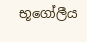භූගෝලීය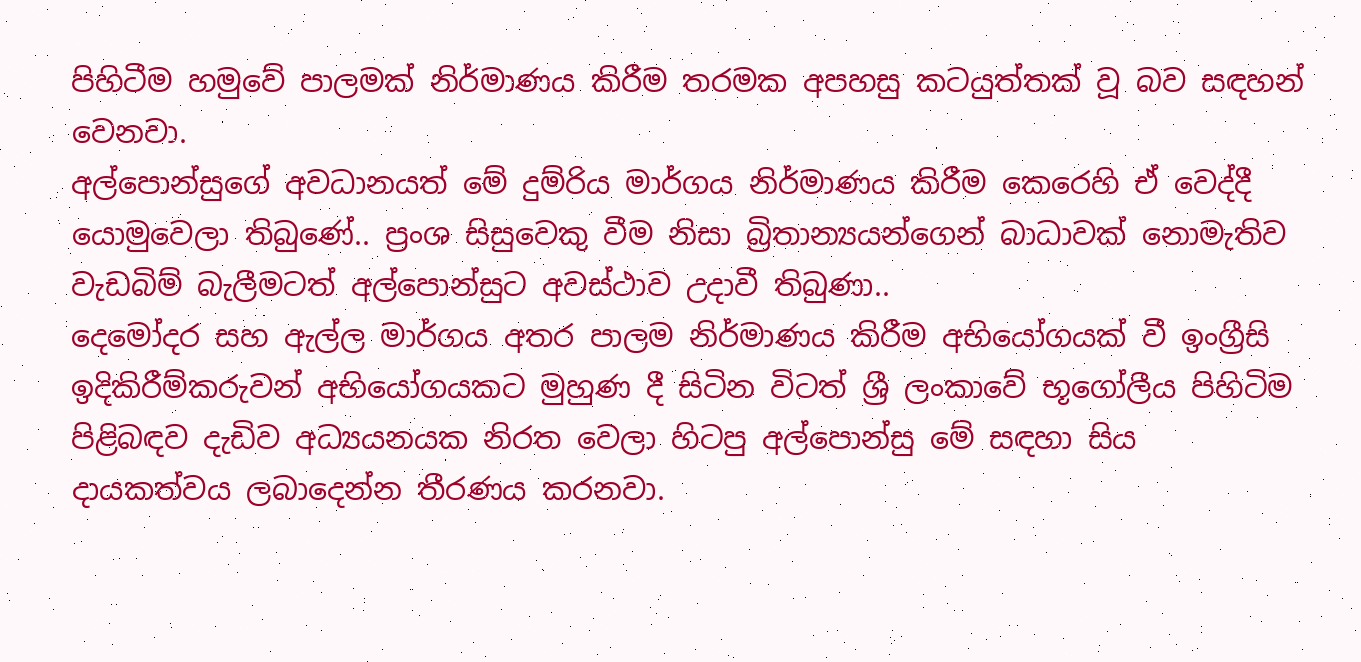පිහිටීම හමුවේ පාලමක් නිර්මාණය කිරීම තරමක අපහසු කටයුත්තක් වූ බව සඳහන් වෙනවා.
අල්පොන්සුගේ අවධානයත් මේ දුම්රිය මාර්ගය නිර්මාණය කිරීම කෙරෙහි ඒ වෙද්දී යොමුවෙලා තිබුණේ.. ප්‍රංශ සිසුවෙකු වීම නිසා බ්‍රිතාන්‍යයන්ගෙන් බාධාවක් නොමැතිව වැඩබිම් බැලීමටත් අල්පොන්සුට අවස්ථාව උදාවී තිබුණා..
දෙමෝදර සහ ඇල්ල මාර්ගය අතර පාලම නිර්මාණය කිරීම අභියෝගයක් වී ඉංග්‍රීසි ඉදිකිරීම්කරුවන් අභියෝගයකට මුහුණ දී සිටින විටත් ශ්‍රී ලංකාවේ භූගෝලීය පිහිටිම පිළිබඳව දැඩිව අධ්‍යයනයක නිරත වෙලා හිටපු අල්පොන්සු මේ සඳහා සිය දායකත්වය ලබාදෙන්න තීරණය කරනවා.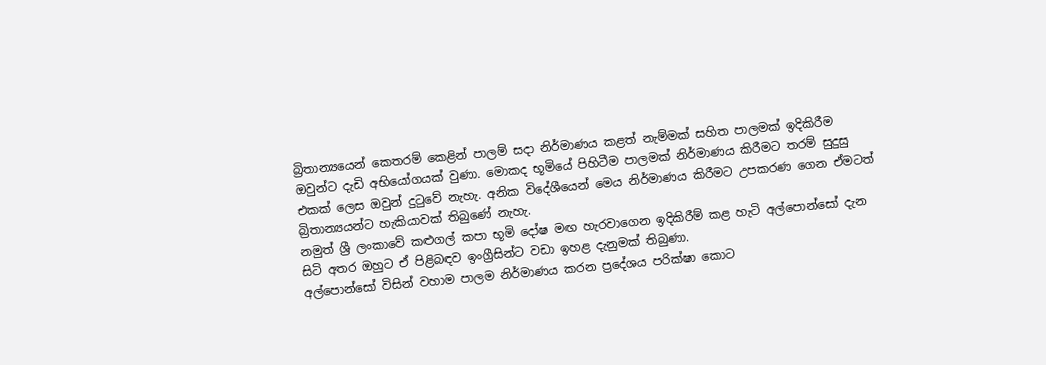බ්‍රිතාන්‍යයෙන් කෙතරම් කෙළින් පාලම් සදා නිර්මාණය කළත් නැම්මක් සහිත පාලමක් ඉදිකිරීම ඔවුන්ට දැඩි අභියෝගයක් වුණා. මොකද භූමියේ පිහිටීම පාලමක් නිර්මාණය කිරීමට තරම් සුදුසු එකක් ලෙස ඔවුන් දුටුවේ නැහැ. අනික විදේශීයෙන් මෙය නිර්මාණය කිරීමට උපකරණ ගෙන ඒමටත් බ්‍රිතාන්‍යයන්ට හැකියාවක් තිබුණේ නැහැ.
නමුත් ශ්‍රී ලංකාවේ කළුගල් කපා භූමි දෝෂ මඟ හැරවාගෙන ඉදිකිරීම් කළ හැටි අල්පොන්සෝ දැන සිටි අතර ඔහුට ඒ පිළිබඳව ඉංග්‍රීසින්ට වඩා ඉහළ දැනුමක් තිබුණා.
අල්පොන්සෝ විසින් වහාම පාලම නිර්මාණය කරන ප්‍රදේශය පරික්ෂා කොට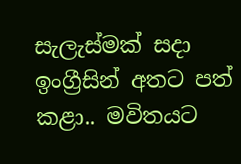සැලැස්මක් සදා ඉංග්‍රීසින් අතට පත් කළා.. මවිතයට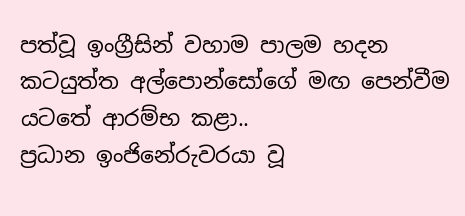පත්වූ ඉංග්‍රීසින් වහාම පාලම හදන කටයුත්ත අල්පොන්සෝගේ මඟ පෙන්වීම යටතේ ආරම්භ කළා..
ප්‍රධාන ඉංජිනේරුවරයා වූ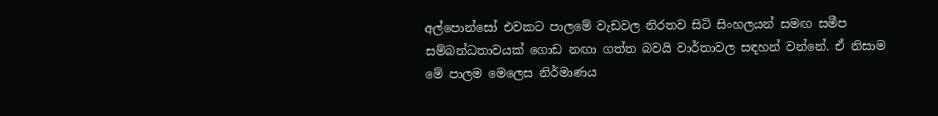අල්පොන්සෝ එවකට පාලමේ වැඩවල නිරතව සිටි සිංහලයන් සමඟ සමීප සම්බන්ධතාවයක් ගොඩ නඟා ගත්ත බවයි වාර්තාවල සඳහන් වන්නේ. ඒ නිසාම මේ පාලම මෙලෙස නිර්මාණය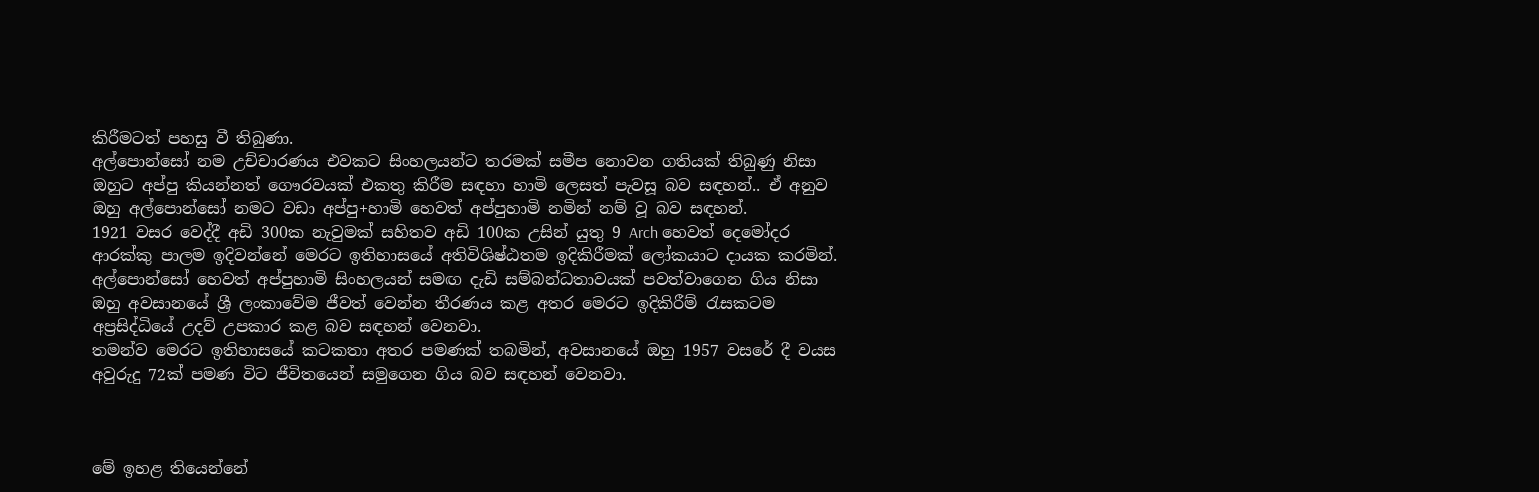කිරීමටත් පහසු වී තිබුණා.
අල්පොන්සෝ නම උච්චාරණය එවකට සිංහලයන්ට තරමක් සමීප නොවන ගතියක් තිබුණු නිසා ඔහුට අප්පු කියන්නත් ගෞරවයක් එකතු කිරීම සඳහා හාමි ලෙසත් පැවසූ බව සඳහන්.. ඒ අනුව ඔහු අල්පොන්සෝ නමට වඩා අප්පු+හාමි හෙවත් අප්පුහාමි නමින් නම් වූ බව සඳහන්.
1921 වසර වෙද්දී අඩි 300ක නැවුමක් සහිතව අඩි 100ක උසින් යුතු 9 Arch හෙවත් දෙමෝදර ආරක්කු පාලම ඉදිවන්නේ මෙරට ඉතිහාසයේ අතිවිශිෂ්ඨතම ඉදිකිරීමක් ලෝකයාට දායක කරමින්.
අල්පොන්සෝ හෙවත් අප්පුහාමි සිංහලයන් සමඟ දැඩි සම්බන්ධතාවයක් පවත්වාගෙන ගිය නිසා ඔහු අවසානයේ ශ්‍රී ලංකාවේම ජීවත් වෙන්න තීරණය කළ අතර මෙරට ඉදිකිරීම් රැසකටම අප්‍රසිද්ධියේ උදව් උපකාර කළ බව සඳහන් වෙනවා.
තමන්ව මෙරට ඉතිහාසයේ කටකතා අතර පමණක් තබමින්, අවසානයේ ඔහු 1957 වසරේ දී වයස අවුරුදු 72ක් පමණ විට ජීවිතයෙන් සමුගෙන ගිය බව සඳහන් වෙනවා.



මේ ඉහළ තියෙන්නේ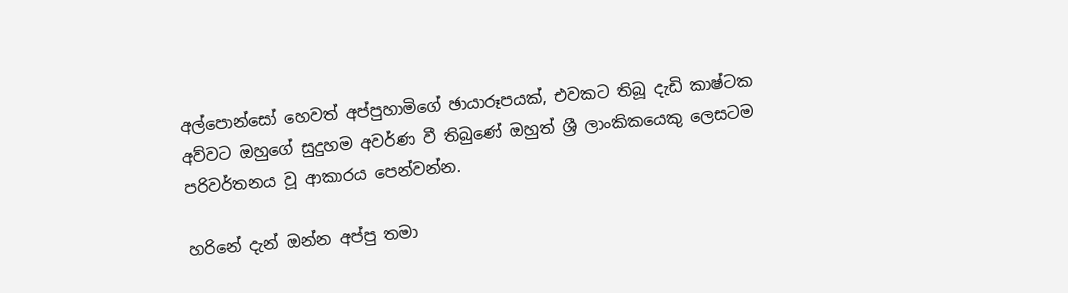අල්පොන්සෝ හෙවත් අප්පුහාමිගේ ඡායාරූපයක්, එවකට තිබූ දැඩි කාෂ්ටක අව්වට ඔහුගේ සුදුහම අවර්ණ වී තිබුණේ ඔහුත් ශ්‍රී ලාංකිකයෙකු ලෙසටම පරිවර්තනය වූ ආකාරය පෙන්වන්න.

හරිනේ දැන් ඔන්න අප්පු තමා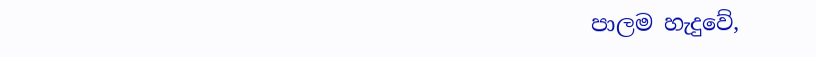පාලම හැදුවේ,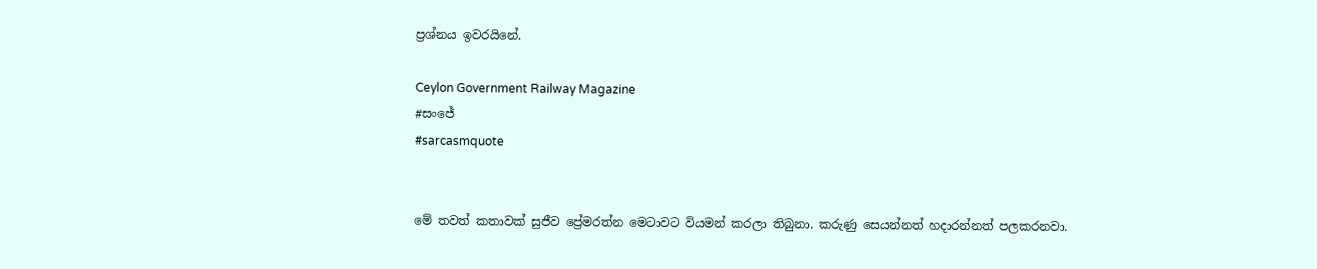ප්‍රශ්නය ඉවරයිනේ.

Ceylon Government Railway Magazine
#සංජේ
#sarcasmquote


මේ තවත් කතාවක් සුජීව ප්‍රේමරත්න මෙටාවට වියමන් කරලා තිබුනා. කරුණු සෙයන්නත් හදාරන්නත් පලකරනවා.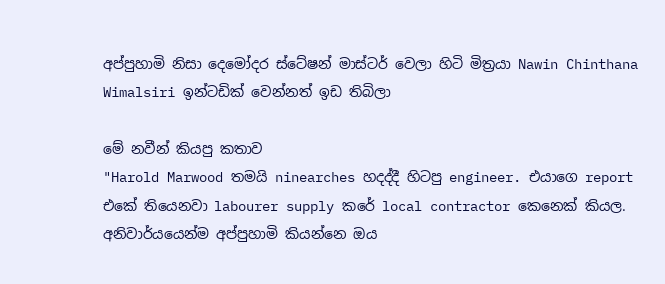අප්පුහාමි නිසා දෙමෝදර ස්ටේෂන් මාස්ටර් වෙලා හිටි මිත්‍රයා Nawin Chinthana Wimalsiri ඉන්ටඩික් වෙන්නත් ඉඩ තිබිලා

මේ නවීන් කියපු කතාව
"Harold Marwood තමයි ninearches හදද්දී හිටපු engineer. එයාගෙ report එකේ තියෙනවා labourer supply කරේ local contractor කෙනෙක් කියල. අනිවාර්යයෙන්ම අප්පුහාමි කියන්නෙ ඔය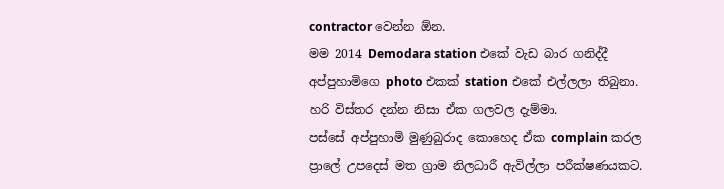contractor වෙන්න ඕන.
මම 2014 Demodara station එකේ වැඩ බාර ගනිද්දී අප්පුහාමිගෙ photo එකක් station එකේ එල්ලලා තිබුනා. හරි විස්තර දන්න නිසා ඒක ගලවල දැම්මා.
පස්සේ අප්පුහාමි මුණුබුරාද කොහෙද ඒක complain කරල ප්‍රාලේ උපදෙස් මත ග්‍රාම නිලධාරී ඇවිල්ලා පරීක්ෂණයකට.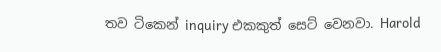තව ටිකෙන් inquiry එකකුත් සෙට් වෙනවා. Harold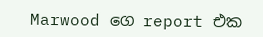Marwood ගෙ report එක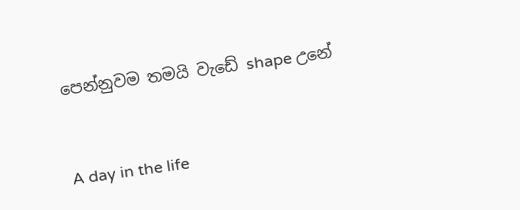පෙන්නුවම තමයි වැඩේ shape උනේ


A day in the life